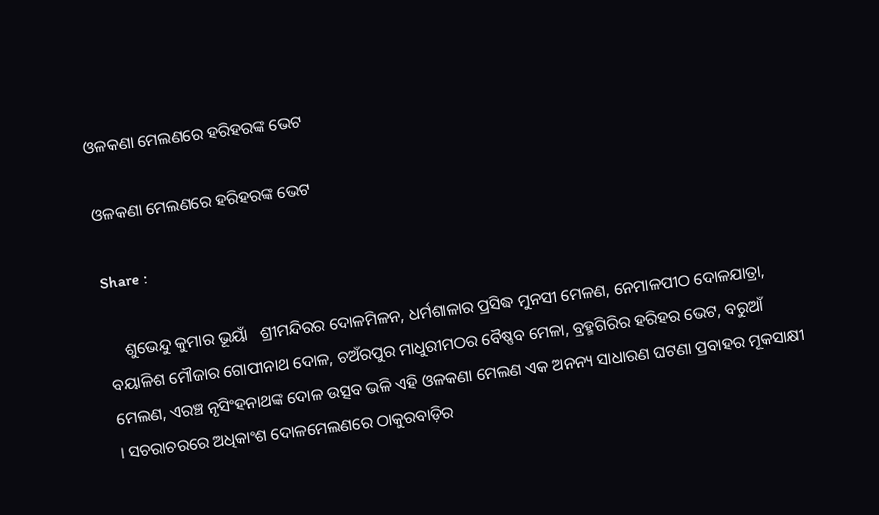ଓଳକଣା ମେଲଣରେ ହରିହରଙ୍କ ଭେଟ

ଓଳକଣା ମେଲଣରେ ହରିହରଙ୍କ ଭେଟ

Share :

    ଶୁଭେନ୍ଦୁ କୁମାର ଭୂୟାଁ   ଶ୍ରୀମନ୍ଦିରର ଦୋଳମିଳନ, ଧର୍ମଶାଳାର ପ୍ରସିଦ୍ଧ ମୁନସୀ ମେଳଣ, ନେମାଳପୀଠ ଦୋଳଯାତ୍ରା, ବୟାଳିଶ ମୌଜାର ଗୋପୀନାଥ ଦୋଳ, ଚଅଁରପୁର ମାଧୁରୀମଠର ବୈଷ୍ଣବ ମେଳା, ବ୍ରହ୍ମଗିରିର ହରିହର ଭେଟ, ବରୁଆଁ ମେଲଣ, ଏରଞ୍ଚ ନୃସିଂହନାଥଙ୍କ ଦୋଳ ଉତ୍ସବ ଭଳି ଏହି ଓଳକଣା ମେଲଣ ଏକ ଅନନ୍ୟ ସାଧାରଣ ଘଟଣା ପ୍ରବାହର ମୂକସାକ୍ଷୀ । ସଚରାଚରରେ ଅଧିକାଂଶ ଦୋଳମେଲଣରେ ଠାକୁରବାଡ଼ିର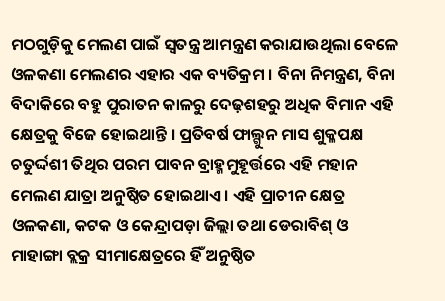ମଠଗୁଡ଼ିକୁ ମେଲଣ ପାଇଁ ସ୍ବତନ୍ତ୍ର ଆମନ୍ତ୍ରଣ କରାଯାଉଥିଲା ବେଳେ ଓଳକଣା ମେଲଣର ଏହାର ଏକ ବ୍ୟତିକ୍ରମ । ବିନା ନିମନ୍ତ୍ରଣ, ବିନା ବିଦାକିରେ ବହୁ ପୁରାତନ କାଳରୁ ଦେଢ଼ଶହରୁ ଅଧିକ ବିମାନ ଏହି କ୍ଷେତ୍ରକୁ ବିଜେ ହୋଇଥାନ୍ତି । ପ୍ରତିବର୍ଷ ଫାଲ୍ଗୁନ ମାସ ଶୁକ୍ଳପକ୍ଷ ଚତୁର୍ଦ୍ଦଶୀ ତିଥିର ପରମ ପାବନ ବ୍ରାହ୍ମମୁହୂର୍ତ୍ତରେ ଏହି ମହାନ ମେଲଣ ଯାତ୍ରା ଅନୁଷ୍ଠିତ ହୋଇଥାଏ । ଏହି ପ୍ରାଚୀନ କ୍ଷେତ୍ର ଓଳକଣା, କଟକ ଓ କେନ୍ଦ୍ରାପଡ଼ା ଜିଲ୍ଲା ତଥା ଡେରାବିଶ୍ ଓ ମାହାଙ୍ଗା ବ୍ଲକ୍ର ସୀମାକ୍ଷେତ୍ରରେ ହିଁ ଅନୁଷ୍ଠିତ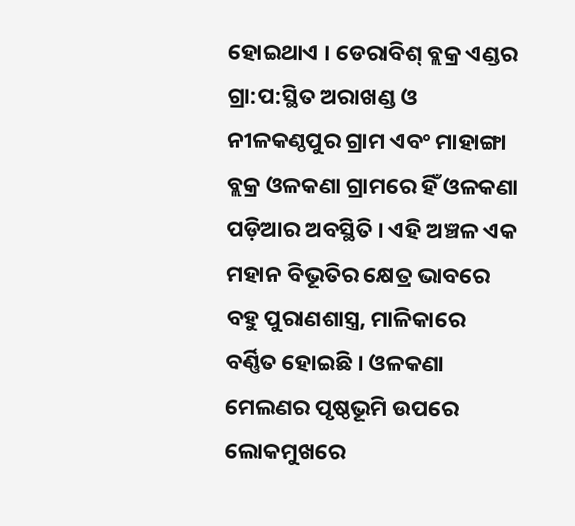ହୋଇଥାଏ । ଡେରାବିଶ୍ ବ୍ଲକ୍ର ଏଣ୍ଡର ଗ୍ରା:ପ:ସ୍ଥିତ ଅରାଖଣ୍ଡ ଓ ନୀଳକଣ୍ଠପୁର ଗ୍ରାମ ଏବଂ ମାହାଙ୍ଗା ବ୍ଲକ୍ର ଓଳକଣା ଗ୍ରାମରେ ହିଁ ଓଳକଣା ପଡ଼ିଆର ଅବସ୍ଥିତି । ଏହି ଅଞ୍ଚଳ ଏକ ମହାନ ବିଭୂତିର କ୍ଷେତ୍ର ଭାବରେ ବହୁ ପୁରାଣଶାସ୍ତ୍ର, ମାଳିକାରେ ବର୍ଣ୍ଣିତ ହୋଇଛି । ଓଳକଣା ମେଲଣର ପୃଷ୍ଠଭୂମି ଉପରେ ଲୋକମୁଖରେ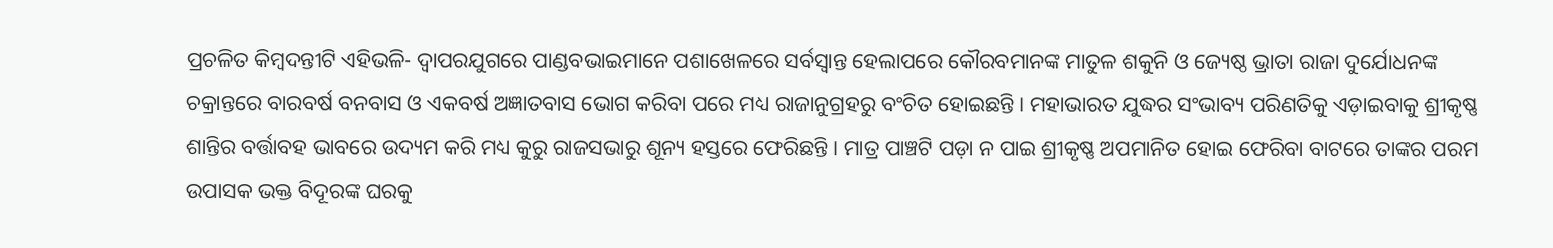ପ୍ରଚଳିତ କିମ୍ବଦନ୍ତୀଟି ଏହିଭଳି- ଦ୍ବାପରଯୁଗରେ ପାଣ୍ଡବଭାଇମାନେ ପଶାଖେଳରେ ସର୍ବସ୍ବାନ୍ତ ହେଲାପରେ କୌରବମାନଙ୍କ ମାତୁଳ ଶକୁନି ଓ ଜ୍ୟେଷ୍ଠ ଭ୍ରାତା ରାଜା ଦୁର୍ଯୋଧନଙ୍କ ଚକ୍ରାନ୍ତରେ ବାରବର୍ଷ ବନବାସ ଓ ଏକବର୍ଷ ଅଜ୍ଞାତବାସ ଭୋଗ କରିବା ପରେ ମଧ୍ୟ ରାଜାନୁଗ୍ରହରୁ ବଂଚିତ ହୋଇଛନ୍ତି । ମହାଭାରତ ଯୁଦ୍ଧର ସଂଭାବ୍ୟ ପରିଣତିକୁ ଏଡ଼ାଇବାକୁ ଶ୍ରୀକୃଷ୍ଣ ଶାନ୍ତିର ବର୍ତ୍ତାବହ ଭାବରେ ଉଦ୍ୟମ କରି ମଧ୍ୟ କୁରୁ ରାଜସଭାରୁ ଶୂନ୍ୟ ହସ୍ତରେ ଫେରିଛନ୍ତି । ମାତ୍ର ପାଞ୍ଚଟି ପଡ଼ା ନ ପାଇ ଶ୍ରୀକୃଷ୍ଣ ଅପମାନିତ ହୋଇ ଫେରିବା ବାଟରେ ତାଙ୍କର ପରମ ଉପାସକ ଭକ୍ତ ବିଦୂରଙ୍କ ଘରକୁ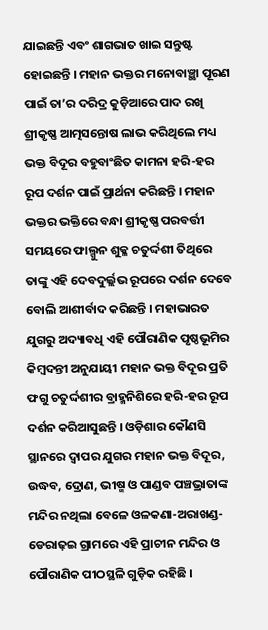ଯାଇଛନ୍ତି ଏବଂ ଶାଗଭାତ ଖାଇ ସନ୍ତୁଷ୍ଟ ହୋଇଛନ୍ତି । ମହାନ ଭକ୍ତର ମନୋବାଞ୍ଛା ପୂରଣ ପାଇଁ ତା’ର ଦରିଦ୍ର କୁଡ଼ିଆରେ ପାଦ ରଖି ଶ୍ରୀକୃଷ୍ଣ ଆତ୍ମସନ୍ତୋଷ ଲାଭ କରିଥିଲେ ମଧ୍ୟ ଭକ୍ତ ବିଦୂର ବହୁବାଂଛିତ କାମନା ହରି-ହର ରୂପ ଦର୍ଶନ ପାଇଁ ପ୍ରାର୍ଥନା କରିଛନ୍ତି । ମହାନ ଭକ୍ତର ଭକ୍ତିରେ ବନ୍ଧା ଶ୍ରୀକୃଷ୍ଣ ପରବର୍ତ୍ତୀ ସମୟରେ ଫାଲ୍ଗୁନ ଶୁକ୍ଳ ଚତୁର୍ଦ୍ଦଶୀ ତିଥିରେ ତାଙ୍କୁ ଏହି ଦେବଦୁର୍ଲ୍ଲଭ ରୂପରେ ଦର୍ଶନ ଦେବେ ବୋଲି ଆଶୀର୍ବାଦ କରିଛନ୍ତି । ମହାଭାରତ ଯୁଗରୁ ଅଦ୍ୟାବଧି ଏହି ପୌରାଣିକ ପୃଷ୍ଠଭୂମିର କିମ୍ବଦନ୍ତୀ ଅନୁଯାୟୀ ମହାନ ଭକ୍ତ ବିଦୂର ପ୍ରତି ଫଗୁ ଚତୁର୍ଦ୍ଦଶୀର ବ୍ରାହ୍ମନିଶିରେ ହରି-ହର ରୂପ ଦର୍ଶନ କରିଆସୁଛନ୍ତି । ଓଡ଼ିଶାର କୌଣସି ସ୍ଥାନରେ ଦ୍ବାପର ଯୁଗର ମହାନ ଭକ୍ତ ବିଦୂର, ଉଦ୍ଧବ, ଦ୍ରୋଣ, ଭୀଷ୍ମ ଓ ପାଣ୍ଡବ ପଞ୍ଚଭ୍ରାତାଙ୍କ ମନ୍ଦିର ନଥିଲା ବେଳେ ଓଳକଣା-ଅରାଖଣ୍ଡ-ଡେରାଢ଼ଇ ଗ୍ରାମରେ ଏହି ପ୍ରାଚୀନ ମନ୍ଦିର ଓ ପୌରାଣିକ ପୀଠସ୍ଥଳି ଗୁଡ଼ିକ ରହିଛି ।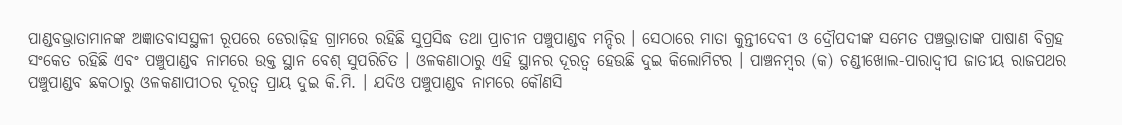ପାଣ୍ଡବଭ୍ରାତାମାନଙ୍କ ଅଜ୍ଞାତବାସସ୍ଥଳୀ ରୂପରେ ଡେରାଢ଼ିହ ଗ୍ରାମରେ ରହିଛି ସୁପ୍ରସିଦ୍ଧ ତଥା ପ୍ରାଚୀନ ପଞ୍ଚୁପାଣ୍ଡବ ମନ୍ଦିର । ସେଠାରେ ମାତା କୁନ୍ତୀଦେବୀ ଓ ଦ୍ରୌପଦୀଙ୍କ ସମେତ ପଞ୍ଚଭ୍ରାତାଙ୍କ ପାଷାଣ ବିଗ୍ରହ ସଂକେତ ରହିଛି ଏବଂ ପଞ୍ଚୁପାଣ୍ଡବ ନାମରେ ଉକ୍ତ ସ୍ଥାନ ବେଶ୍ ସୁପରିଚିତ । ଓଳକଣାଠାରୁ ଏହି ସ୍ଥାନର ଦୂରତ୍ବ ହେଉଛି ଦୁଇ କିଲୋମିଟର । ପାଞ୍ଚନମ୍ବର (କ) ଚଣ୍ଡୀଖୋଲ-ପାରାଦ୍ବୀପ ଜାତୀୟ ରାଜପଥର ପଞ୍ଚୁପାଣ୍ଡବ ଛକଠାରୁ ଓଳକଣାପୀଠର ଦୂରତ୍ବ ପ୍ରାୟ ଦୁଇ କି.ମି. । ଯଦିଓ ପଞ୍ଚୁପାଣ୍ଡବ ନାମରେ କୌଣସି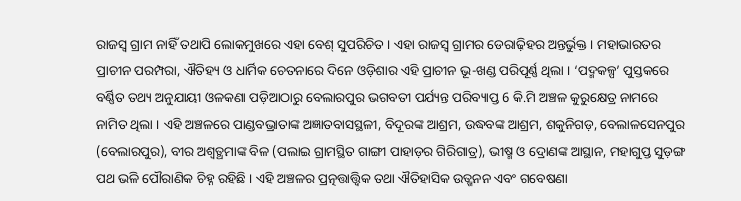ରାଜସ୍ବ ଗ୍ରାମ ନାହିଁ ତଥାପି ଲୋକମୁଖରେ ଏହା ବେଶ୍ ସୁପରିଚିତ । ଏହା ରାଜସ୍ବ ଗ୍ରାମର ଡେରାଢ଼ିହର ଅନ୍ତର୍ଭୁକ୍ତ । ମହାଭାରତର ପ୍ରାଚୀନ ପରମ୍ପରା, ଐତିହ୍ୟ ଓ ଧାର୍ମିକ ଚେତନାରେ ଦିନେ ଓଡ଼ିଶାର ଏହି ପ୍ରାଚୀନ ଭୂ-ଖଣ୍ଡ ପରିପୂର୍ଣ୍ଣ ଥିଲା । ‘ପଦ୍ମକଳ୍ପ’ ପୁସ୍ତକରେ ବର୍ଣ୍ଣିତ ତଥ୍ୟ ଅନୁଯାୟୀ ଓଳକଣା ପଡ଼ିଆଠାରୁ ବେଲାରପୁର ଭଗବତୀ ପର୍ଯ୍ୟନ୍ତ ପରିବ୍ୟାପ୍ତ 6 କି.ମି ଅଞ୍ଚଳ କୁରୁକ୍ଷେତ୍ର ନାମରେ ନାମିତ ଥିଲା । ଏହି ଅଞ୍ଚଳରେ ପାଣ୍ଡବଭ୍ରାତାଙ୍କ ଅଜ୍ଞାତବାସସ୍ଥଳୀ, ବିଦୂରଙ୍କ ଆଶ୍ରମ, ଉଦ୍ଧବଙ୍କ ଆଶ୍ରମ, ଶକୁନିଗଡ଼, ବେଲାଳସେନପୁର (ବେଲାରପୁର), ବୀର ଅଶ୍ବତ୍ଥମାଙ୍କ ବିଳ (ପଲାଇ ଗ୍ରାମସ୍ଥିତ ଗାଙ୍ଗୀ ପାହାଡ଼ର ଗିରିଗାତ୍ର), ଭୀଷ୍ମ ଓ ଦ୍ରୋଣଙ୍କ ଆସ୍ଥାନ, ମହାଗୁପ୍ତ ସୁଡ଼ଙ୍ଗ ପଥ ଭଳି ପୌରାଣିକ ଚିହ୍ନ ରହିଛି । ଏହି ଅଞ୍ଚଳର ପ୍ରତ୍ନତ୍ତାତ୍ତ୍ବିକ ତଥା ଐତିହାସିକ ଉତ୍ଖନନ ଏବଂ ଗବେଷଣା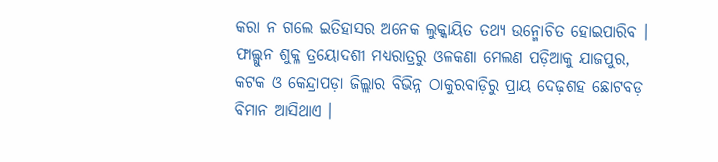କରା ନ ଗଲେ ଇତିହାସର ଅନେକ ଲୁକ୍କାୟିତ ତଥ୍ୟ ଉନ୍ମୋଚିତ ହୋଇପାରିବ । ଫାଲ୍ଗୁନ ଶୁକ୍ଳ ତ୍ରୟୋଦଶୀ ମଧ୍ୟରାତ୍ରରୁ ଓଳକଣା ମେଲଣ ପଡ଼ିଆକୁ ଯାଜପୁର, କଟକ ଓ କେନ୍ଦ୍ରାପଡ଼ା ଜିଲ୍ଲାର ବିଭିନ୍ନ ଠାକୁରବାଡ଼ିରୁ ପ୍ରାୟ ଦେଢ଼ଶହ ଛୋଟବଡ଼ ବିମାନ ଆସିଥାଏ ।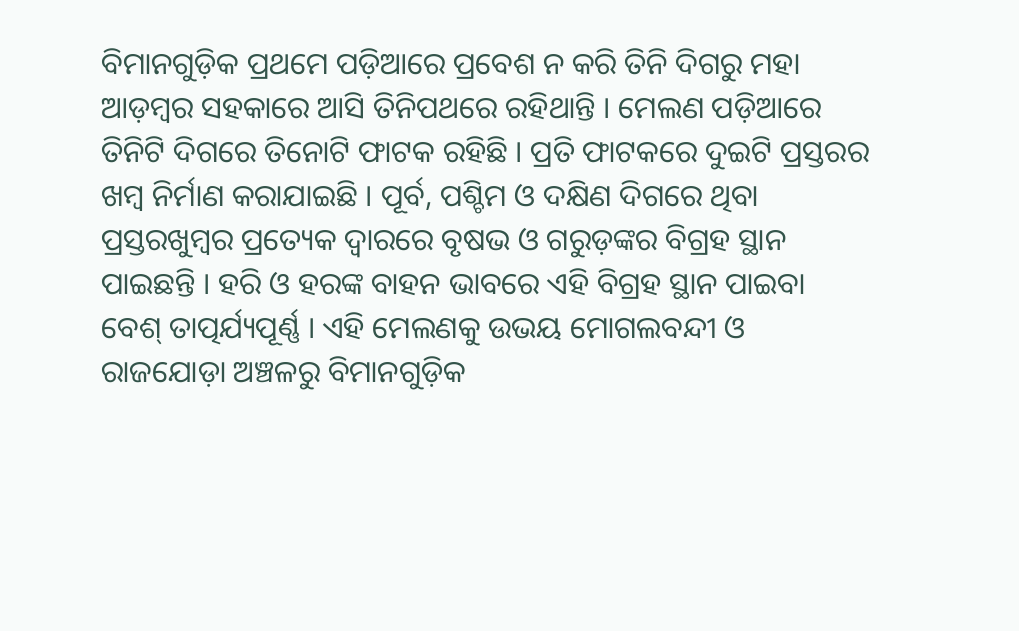ବିମାନଗୁଡ଼ିକ ପ୍ରଥମେ ପଡ଼ିଆରେ ପ୍ରବେଶ ନ କରି ତିନି ଦିଗରୁ ମହା ଆଡ଼ମ୍ବର ସହକାରେ ଆସି ତିନିପଥରେ ରହିଥାନ୍ତି । ମେଲଣ ପଡ଼ିଆରେ ତିନିଟି ଦିଗରେ ତିନୋଟି ଫାଟକ ରହିଛି । ପ୍ରତି ଫାଟକରେ ଦୁଇଟି ପ୍ରସ୍ତରର ଖମ୍ବ ନିର୍ମାଣ କରାଯାଇଛି । ପୂର୍ବ, ପଶ୍ଚିମ ଓ ଦକ୍ଷିଣ ଦିଗରେ ଥିବା ପ୍ରସ୍ତରଖୁମ୍ବର ପ୍ରତ୍ୟେକ ଦ୍ବାରରେ ବୃଷଭ ଓ ଗରୁଡ଼ଙ୍କର ବିଗ୍ରହ ସ୍ଥାନ ପାଇଛନ୍ତି । ହରି ଓ ହରଙ୍କ ବାହନ ଭାବରେ ଏହି ବିଗ୍ରହ ସ୍ଥାନ ପାଇବା ବେଶ୍ ତାତ୍ପର୍ଯ୍ୟପୂର୍ଣ୍ଣ । ଏହି ମେଲଣକୁ ଉଭୟ ମୋଗଲବନ୍ଦୀ ଓ ରାଜଯୋଡ଼ା ଅଞ୍ଚଳରୁ ବିମାନଗୁଡ଼ିକ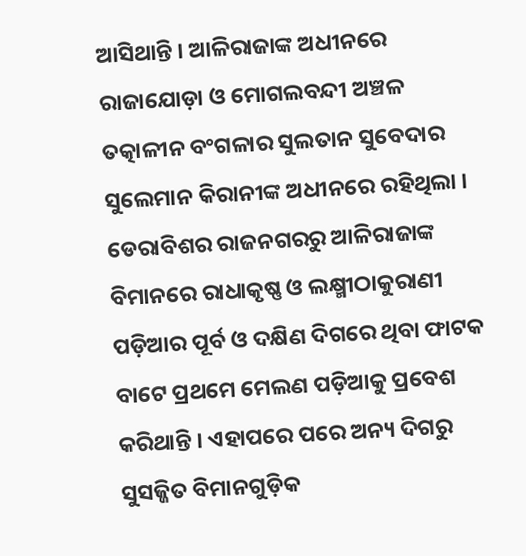ଆସିଥାନ୍ତି । ଆଳିରାଜାଙ୍କ ଅଧୀନରେ ରାଜାଯୋଡ଼ା ଓ ମୋଗଲବନ୍ଦୀ ଅଞ୍ଚଳ ତତ୍କାଳୀନ ବଂଗଳାର ସୁଲତାନ ସୁବେଦାର ସୁଲେମାନ କିରାନୀଙ୍କ ଅଧୀନରେ ରହିଥିଲା । ଡେରାବିଶର ରାଜନଗରରୁ ଆଳିରାଜାଙ୍କ ବିମାନରେ ରାଧାକୃଷ୍ଣ ଓ ଲକ୍ଷ୍ମୀଠାକୁରାଣୀ ପଡ଼ିଆର ପୂର୍ବ ଓ ଦକ୍ଷିଣ ଦିଗରେ ଥିବା ଫାଟକ ବାଟେ ପ୍ରଥମେ ମେଲଣ ପଡ଼ିଆକୁ ପ୍ରବେଶ କରିଥାନ୍ତି । ଏହାପରେ ପରେ ଅନ୍ୟ ଦିଗରୁ ସୁସଜ୍ଜିତ ବିମାନଗୁଡ଼ିକ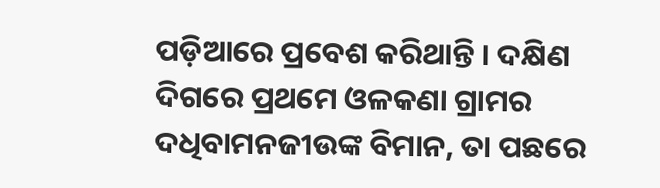ପଡ଼ିଆରେ ପ୍ରବେଶ କରିଥାନ୍ତି । ଦକ୍ଷିଣ ଦିଗରେ ପ୍ରଥମେ ଓଳକଣା ଗ୍ରାମର ଦଧିବାମନଜୀଉଙ୍କ ବିମାନ, ତା ପଛରେ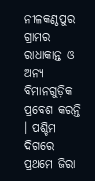ନୀଳକଣ୍ଠପୁର ଗ୍ରାମର ରାଧାକାନ୍ତ ଓ ଅନ୍ୟ ବିମାନଗୁଡ଼ିକ ପ୍ରବେଶ କରନ୍ତି । ପଶ୍ଚିମ ଦିଗରେ ପ୍ରଥମେ ଜିରା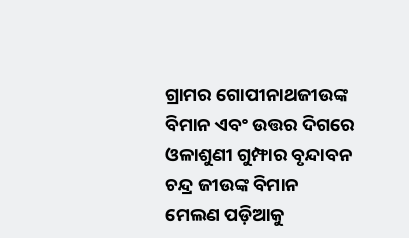ଗ୍ରାମର ଗୋପୀନାଥଜୀଉଙ୍କ ବିମାନ ଏବଂ ଉତ୍ତର ଦିଗରେ ଓଳାଶୁଣୀ ଗୁମ୍ଫାର ବୃନ୍ଦାବନ ଚନ୍ଦ୍ର ଜୀଉଙ୍କ ବିମାନ ମେଲଣ ପଡ଼ିଆକୁ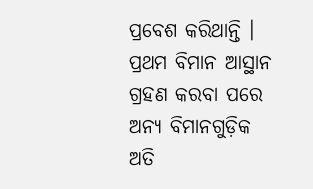ପ୍ରବେଶ କରିଥାନ୍ତି । ପ୍ରଥମ ବିମାନ ଆସ୍ଥାନ ଗ୍ରହଣ କରବା ପରେ ଅନ୍ୟ ବିମାନଗୁଡ଼ିକ ଅତି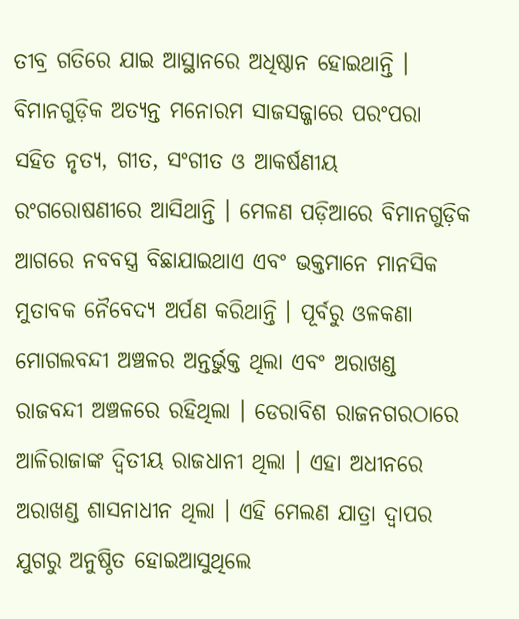ତୀବ୍ର ଗତିରେ ଯାଇ ଆସ୍ଥାନରେ ଅଧିଷ୍ଠାନ ହୋଇଥାନ୍ତି । ବିମାନଗୁଡ଼ିକ ଅତ୍ୟନ୍ତ ମନୋରମ ସାଜସଜ୍ଜାରେ ପରଂପରା ସହିତ ନୃତ୍ୟ, ଗୀତ, ସଂଗୀତ ଓ ଆକର୍ଷଣୀୟ ରଂଗରୋଷଣୀରେ ଆସିଥାନ୍ତି । ମେଳଣ ପଡ଼ିଆରେ ବିମାନଗୁଡ଼ିକ ଆଗରେ ନବବସ୍ତ୍ର ବିଛାଯାଇଥାଏ ଏବଂ ଭକ୍ତମାନେ ମାନସିକ ମୁତାବକ ନୈବେଦ୍ୟ ଅର୍ପଣ କରିଥାନ୍ତି । ପୂର୍ବରୁ ଓଳକଣା ମୋଗଲବନ୍ଦୀ ଅଞ୍ଚଳର ଅନ୍ତର୍ଭୁକ୍ତ ଥିଲା ଏବଂ ଅରାଖଣ୍ଡ ରାଜବନ୍ଦୀ ଅଞ୍ଚଳରେ ରହିଥିଲା । ଡେରାବିଶ ରାଜନଗରଠାରେ ଆଳିରାଜାଙ୍କ ଦ୍ବିତୀୟ ରାଜଧାନୀ ଥିଲା । ଏହା ଅଧୀନରେ ଅରାଖଣ୍ଡ ଶାସନାଧୀନ ଥିଲା । ଏହି ମେଲଣ ଯାତ୍ରା ଦ୍ବାପର ଯୁଗରୁ ଅନୁଷ୍ଠିତ ହୋଇଆସୁଥିଲେ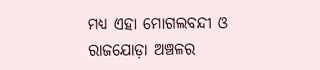ମଧ୍ୟ ଏହା ମୋଗଲବନ୍ଦୀ ଓ ରାଜଯୋଡ଼ା ଅଞ୍ଚଳର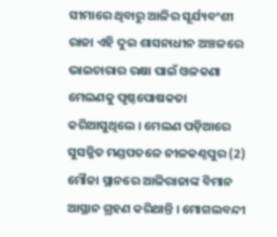ସୀମାରେ ଥିବାରୁ ଆଳିର ସୂର୍ଯ୍ୟବଂଶୀ ରାଜା ଏହି ଦୁଇ ଶାସନାଧୀନ ଅଞ୍ଚଳରେ ଭାଇଚାରାର ରକ୍ଷା ପାଇଁ ଓଳକଣା ମେଲଣକୁ ପୃଷ୍ଠପୋଷକତା କରିଆସୁଥିଲେ । ମେଲଣ ପଡ଼ିଆରେ ସୁସଜ୍ଜିତ ମଣ୍ଡପତଳେ ନୀଳକଣ୍ଠପୁର (2) ମୌଜା ସ୍ଥାନରେ ଆଳିରାଜାଙ୍କ ବିମାନ ଆସ୍ଥାନ ଗ୍ରହଣ କରିଥାନ୍ତି । ମୋଗଲବନ୍ଦୀ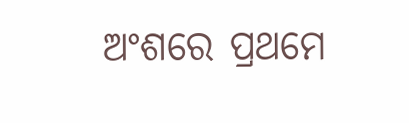ଅଂଶରେ ପ୍ରଥମେ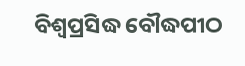ବିଶ୍ବପ୍ରସିଦ୍ଧ ବୌଦ୍ଧପୀଠ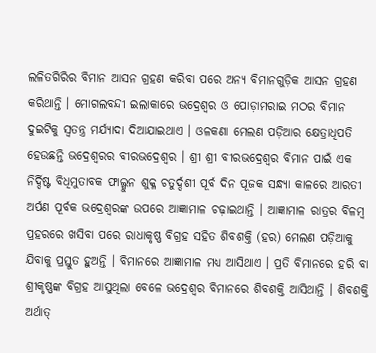ଲଳିତଗିରିର ବିମାନ ଆସନ ଗ୍ରହଣ କରିବା ପରେ ଅନ୍ୟ ବିମାନଗୁଡ଼ିକ ଆସନ ଗ୍ରହଣ କରିଥାନ୍ତି । ମୋଗଲବନ୍ଦୀ ଇଲାକାରେ ଭଦ୍ରେଶ୍ବର ଓ ପୋଡ଼ାମରାଇ ମଠର ବିମାନ ଦୁଇଟିକୁ ସ୍ବତନ୍ତ୍ର ମର୍ଯ୍ୟାଦା ଦିଆଯାଇଥାଏ । ଓଳକଣା ମେଲଣ ପଡ଼ିଆର କ୍ଷେତ୍ରାଧିପତି ହେଉଛନ୍ତି ଭଦ୍ରେଶ୍ବରର ବୀରଭଦ୍ରେଶ୍ବର । ଶ୍ରୀ ଶ୍ରୀ ବୀରଭଦ୍ରେଶ୍ବର ବିମାନ ପାଇଁ ଏକ ନିର୍ଦ୍ଦିଷ୍ଟ ବିଧିମୁତାବକ ଫାଲ୍ଗୁନ ଶୁକ୍ଳ ଚତୁର୍ଦ୍ଦଶୀ ପୂର୍ବ ଦିନ ପୂଜକ ସନ୍ଧ୍ୟା କାଳରେ ଆରତୀ ଅର୍ପଣ ପୂର୍ବକ ଭଦ୍ରେଶ୍ବରଙ୍କ ଉପରେ ଆଜ୍ଞାମାଳ ଚଢ଼ାଇଥାନ୍ତି । ଆଜ୍ଞାମାଳ ରାତ୍ରର ବିଳମ୍ବ ପ୍ରହରରେ ଖସିବା ପରେ ରାଧାକୃଷ୍ଣ ବିଗ୍ରହ ସହିତ ଶିବଶକ୍ତି (ହର) ମେଲଣ ପଡ଼ିଆକୁ ଯିବାକୁ ପ୍ରସ୍ତୁତ ହୁଅନ୍ତି । ବିମାନରେ ଆଜ୍ଞାମାଳ ମଧ୍ୟ ଆସିଥାଏ । ପ୍ରତି ବିମାନରେ ହରି ବା ଶ୍ରୀକୃଷ୍ଣଙ୍କ ବିଗ୍ରହ ଆସୁଥିଲା ବେଳେ ଭଦ୍ରେଶ୍ବର ବିମାନରେ ଶିବଶକ୍ତି ଆସିଥାନ୍ତି । ଶିବଶକ୍ତି ଅର୍ଥାତ୍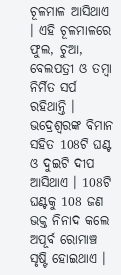ଚୂଳମାଳ ଆସିଥାଏ । ଏହି ଚୂଳମାଳରେ ଫୁଲ, ଚୁଆ, ବେଲପତ୍ରୀ ଓ ତମ୍ବା ନିର୍ମିତ ସର୍ପ ରହିଥାନ୍ତି । ଭଦ୍ରେଶ୍ବରଙ୍କ ବିମାନ ସହିତ 108ଟି ଘଣ୍ଟ ଓ ଦୁଇଟି ଦୀପ ଆସିଥାଏ । 108ଟି ଘଣ୍ଟକୁ 108 ଜଣ ଭକ୍ତ ନିନାଦ କଲେ ଅପୂର୍ବ ରୋମାଞ୍ଚ ସୃଷ୍ଟି ହୋଇଥାଏ ।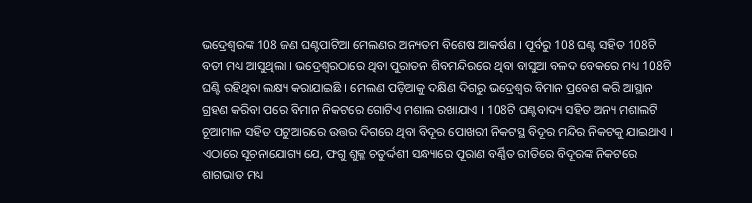ଭଦ୍ରେଶ୍ବରଙ୍କ 108 ଜଣ ଘଣ୍ଟପାଟିଆ ମେଲଣର ଅନ୍ୟତମ ବିଶେଷ ଆକର୍ଷଣ । ପୂର୍ବରୁ 108 ଘଣ୍ଟ ସହିତ 108ଟି ବତୀ ମଧ୍ୟ ଆସୁଥିଲା । ଭଦ୍ରେଶ୍ବରଠାରେ ଥିବା ପୁରାତନ ଶିବମନ୍ଦିରରେ ଥିବା ବାସୁଆ ବଳଦ ବେକରେ ମଧ୍ୟ 108ଟି ଘଣ୍ଟି ରହିଥିବା ଲକ୍ଷ୍ୟ କରାଯାଇଛି । ମେଲଣ ପଡ଼ିଆକୁ ଦକ୍ଷିଣ ଦିଗରୁ ଭଦ୍ରେଶ୍ବର ବିମାନ ପ୍ରବେଶ କରି ଆସ୍ଥାନ ଗ୍ରହଣ କରିବା ପରେ ବିମାନ ନିକଟରେ ଗୋଟିଏ ମଶାଲ ରଖାଯାଏ । 108ଟି ଘଣ୍ଟବାଦ୍ୟ ସହିତ ଅନ୍ୟ ମଶାଲଟି ଚୂଆମାଳ ସହିତ ପଟୁଆରରେ ଉତ୍ତର ଦିଗରେ ଥିବା ବିଦୂର ପୋଖରୀ ନିକଟସ୍ଥ ବିଦୂର ମନ୍ଦିର ନିକଟକୁ ଯାଇଥାଏ । ଏଠାରେ ସୂଚନାଯୋଗ୍ୟ ଯେ, ଫଗୁ ଶୁକ୍ଳ ଚତୁର୍ଦ୍ଦଶୀ ସନ୍ଧ୍ୟାରେ ପୂରାଣ ବର୍ଣ୍ଣିତ ରୀତିରେ ବିଦୂରଙ୍କ ନିକଟରେ ଶାଗଭାତ ମଧ୍ୟ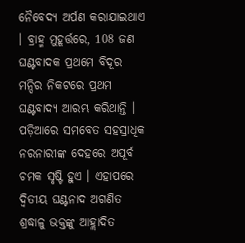ନୈବେଦ୍ୟ ଅର୍ପଣ କରାଯାଇଥାଏ । ବ୍ରାହ୍ମ ମୁହୂର୍ତ୍ତରେ, 108 ଜଣ ଘଣ୍ଟବାଦକ ପ୍ରଥମେ ବିଦୂର ମନ୍ଦିର ନିକଟରେ ପ୍ରଥମ ଘଣ୍ଟବାଦ୍ୟ ଆରମ୍ଭ କରିଥାନ୍ତି । ପଡ଼ିଆରେ ସମବେତ ସହସ୍ରାଧିକ ନରନାରୀଙ୍କ ଦେହରେ ଅପୂର୍ବ ଚମକ ସୃଷ୍ଟି ହୁଏ । ଏହାପରେ ଦ୍ବିତୀୟ ଘଣ୍ଟନାଦ ଅଗଣିତ ଶ୍ରଦ୍ଧାଳୁ ଭକ୍ତଙ୍କୁ ଆହ୍ଲାଦିତ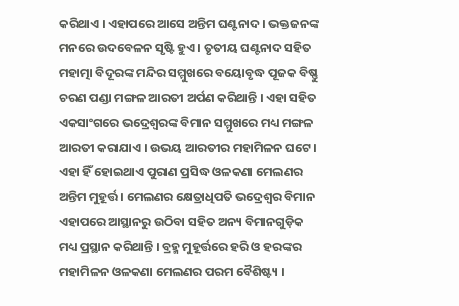କରିଥାଏ । ଏହାପରେ ଆସେ ଅନ୍ତିମ ଘଣ୍ଟନାଦ । ଭକ୍ତଜନଙ୍କ ମନରେ ଉଦବେଳନ ସୃଷ୍ଟି ହୁଏ । ତୃତୀୟ ଘଣ୍ଟନାଦ ସହିତ ମହାତ୍ମା ବିଦୂରଙ୍କ ମନ୍ଦିର ସମ୍ମୁଖରେ ବୟୋବୃଦ୍ଧ ପୂଜକ ବିଷ୍ଣୁ ଚରଣ ପଣ୍ଡା ମଙ୍ଗଳ ଆରତୀ ଅର୍ପଣ କରିଥାନ୍ତି । ଏହା ସହିତ ଏକସାଂଗରେ ଭଦ୍ରେଶ୍ବରଙ୍କ ବିମାନ ସମ୍ମୁଖରେ ମଧ୍ୟ ମଙ୍ଗଳ ଆରତୀ କରାଯାଏ । ଉଭୟ ଆରତୀର ମହାମିଳନ ଘଟେ । ଏହା ହିଁ ହୋଇଥାଏ ପୁରାଣ ପ୍ରସିଦ୍ଧ ଓଳକଣା ମେଲଣର ଅନ୍ତିମ ମୁହୂର୍ତ୍ତ । ମେଲଣର କ୍ଷେତ୍ରାଧିପତି ଭଦ୍ରେଶ୍ବର ବିମାନ ଏହାପରେ ଆସ୍ଥାନରୁ ଉଠିବା ସହିତ ଅନ୍ୟ ବିମାନଗୁଡ଼ିକ ମଧ୍ୟ ପ୍ରସ୍ଥାନ କରିଥାନ୍ତି । ବ୍ରହ୍ମ ମୁହୂର୍ତ୍ତରେ ହରି ଓ ହରଙ୍କର ମହାମିଳନ ଓଳକଣା ମେଲଣର ପରମ ବୈଶିଷ୍ଟ୍ୟ ।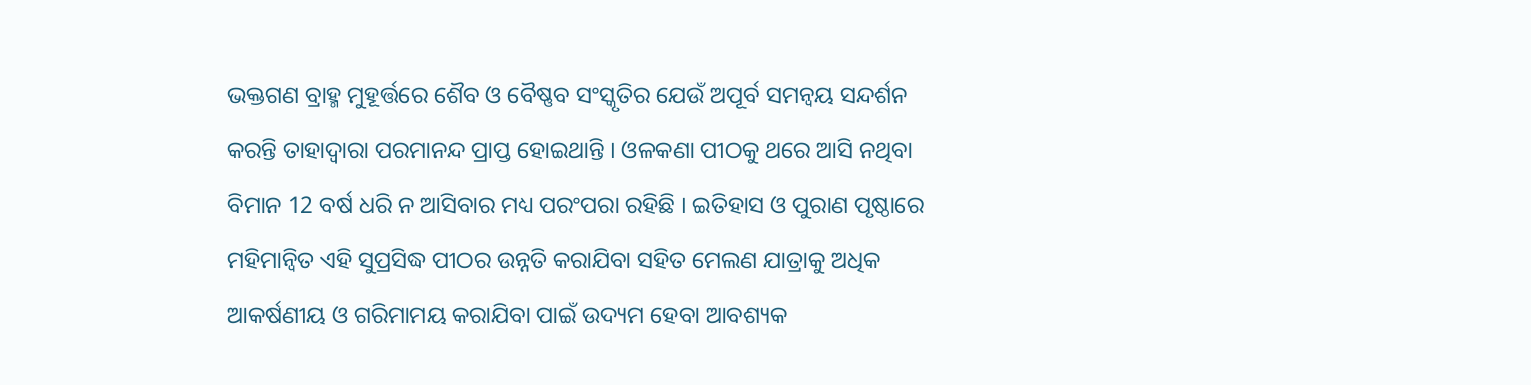ଭକ୍ତଗଣ ବ୍ରାହ୍ମ ମୁହୂର୍ତ୍ତରେ ଶୈବ ଓ ବୈଷ୍ଣବ ସଂସ୍କୃତିର ଯେଉଁ ଅପୂର୍ବ ସମନ୍ବୟ ସନ୍ଦର୍ଶନ କରନ୍ତି ତାହାଦ୍ବାରା ପରମାନନ୍ଦ ପ୍ରାପ୍ତ ହୋଇଥାନ୍ତି । ଓଳକଣା ପୀଠକୁ ଥରେ ଆସି ନଥିବା ବିମାନ 12 ବର୍ଷ ଧରି ନ ଆସିବାର ମଧ୍ୟ ପରଂପରା ରହିଛି । ଇତିହାସ ଓ ପୁରାଣ ପୃଷ୍ଠାରେ ମହିମାନ୍ବିତ ଏହି ସୁପ୍ରସିଦ୍ଧ ପୀଠର ଉନ୍ନତି କରାଯିବା ସହିତ ମେଲଣ ଯାତ୍ରାକୁ ଅଧିକ ଆକର୍ଷଣୀୟ ଓ ଗରିମାମୟ କରାଯିବା ପାଇଁ ଉଦ୍ୟମ ହେବା ଆବଶ୍ୟକ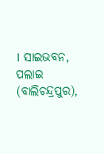। ସାଇଭବନ, ପଲାଇ (ବାଲିଚନ୍ଦ୍ରପୁର),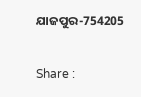ଯାଜପୁର-754205

Share :